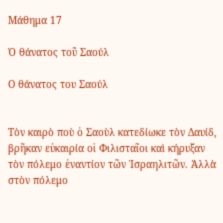Μάθημα 17

Ὁ θάνατος τοῦ Σαούλ

Ο θάνατος του Σαούλ


Τὸν καιρὸ ποὺ ὁ Σαοὺλ κατεδίωκε τὸν Δαυίδ, βρῆκαν εὐκαιρία οἱ Φιλισταῖοι καὶ κήρυξαν τὸν πόλεμο ἐναντίον τῶν Ἰσραηλιτῶν. Ἀλλὰ στὸν πόλεμο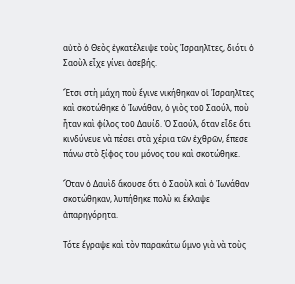αὐτὸ ὁ Θεὸς ἐγκατέλειψε τοὺς Ἰσραηλῖτες, διότι ὁ Σαοὺλ εἶχε γίνει ἀσεβής.

Ἔτσι στὴ μάχη ποὺ ἔγινε νικήθηκαν οἱ Ἰσραηλῖτες καὶ σκοτώθηκε ὁ Ἰωνάθαν, ὁ γιὸς τοῦ Σαούλ, ποὺ ἦταν καὶ φίλος τοῦ Δαυίδ. Ὁ Σαούλ, ὅταν εἶδε ὅτι κινδύνευε νὰ πέσει στὰ χέρια τῶν ἐχθρῶν, ἔπεσε πάνω στὸ ξίφος του μόνος του καὶ σκοτώθηκε.

Ὅταν ὁ Δαυὶδ ἄκουσε ὅτι ὁ Σαοὺλ καὶ ὁ Ἰωνάθαν σκοτώθηκαν, λυπήθηκε πολὺ κι ἔκλαψε ἀπαρηγόρητα.

Τότε ἔγραψε καὶ τὸν παρακάτω ὕμνο γιὰ νὰ τοὺς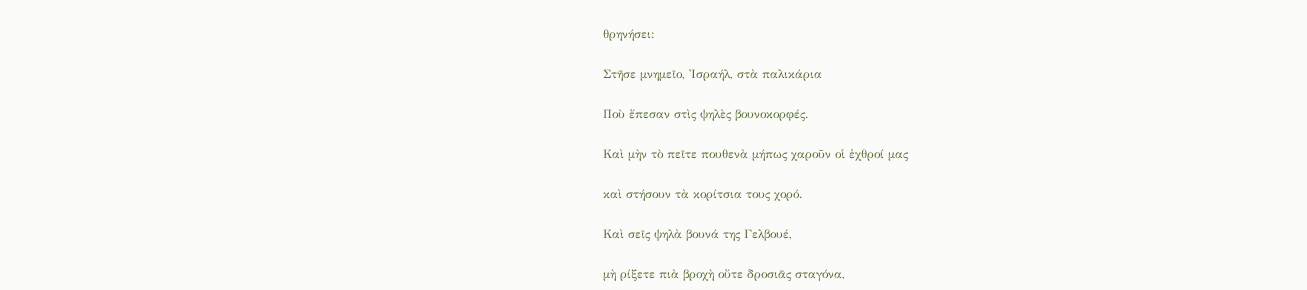θρηνήσει:

Στῆσε μνημεῖο, Ἰσραήλ, στὰ παλικάρια

Ποὺ ἔπεσαν στὶς ψηλὲς βουνοκορφές.

Καὶ μὴν τὸ πεῖτε πουθενὰ μήπως χαροῦν οἱ ἐχθροί μας

καὶ στήσουν τὰ κορίτσια τους χορό.

Καὶ σεῖς ψηλὰ βουνά της Γελβουέ,

μὴ ρίξετε πιὰ βροχὴ οὔτε δροσιᾶς σταγόνα,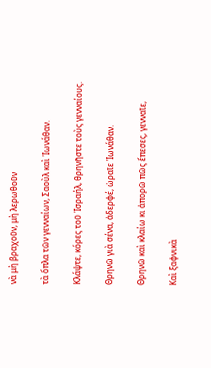νὰ μὴ βραχοῦν, μὴ λερωθοῦν

τὰ ὅπλα τῶν γενναίων, Σαοὺλ καὶ Ἰωνάθαν.

Κλάψτε, κόρες τοῦ Ἰσραήλ, θρηνῆστε τοὺς γενναίους.

Θρηνῶ γιὰ σένα, ἀδερφέ, ὡραῖε Ἰωνάθαν.

Θρηνῶ καὶ κλαίω κι ἀπορῶ πῶς ἔπεσες, γενναῖε,

Καὶ ξαφνικὰ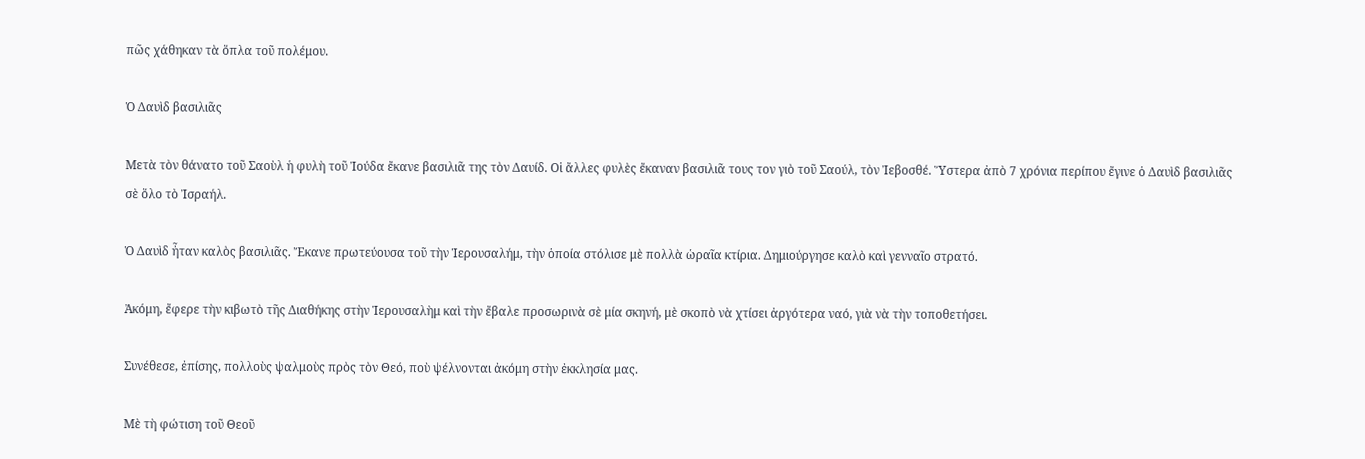πῶς χάθηκαν τὰ ὅπλα τοῦ πολέμου.

Ὁ Δαυὶδ βασιλιᾶς

Μετὰ τὸν θάνατο τοῦ Σαοὺλ ἡ φυλὴ τοῦ Ἰούδα ἔκανε βασιλιᾶ της τὸν Δαυίδ. Οἱ ἄλλες φυλὲς ἔκαναν βασιλιᾶ τους τον γιὸ τοῦ Σαούλ, τὸν Ἰεβοσθέ. Ὕστερα ἀπὸ 7 χρόνια περίπου ἔγινε ὁ Δαυὶδ βασιλιᾶς σὲ ὅλο τὸ Ἰσραήλ.

Ὁ Δαυὶδ ἦταν καλὸς βασιλιᾶς. Ἔκανε πρωτεύουσα τοῦ τὴν Ἱερουσαλήμ, τὴν ὁποία στόλισε μὲ πολλὰ ὡραῖα κτίρια. Δημιούργησε καλὸ καὶ γενναῖο στρατό.

Ἀκόμη, ἔφερε τὴν κιβωτὸ τῆς Διαθήκης στὴν Ἱερουσαλὴμ καὶ τὴν ἔβαλε προσωρινὰ σὲ μία σκηνή, μὲ σκοπὸ νὰ χτίσει ἀργότερα ναό, γιὰ νὰ τὴν τοποθετήσει.

Συνέθεσε, ἐπίσης, πολλοὺς ψαλμοὺς πρὸς τὸν Θεό, ποὺ ψέλνονται ἀκόμη στὴν ἐκκλησία μας.

Μὲ τὴ φώτιση τοῦ Θεοῦ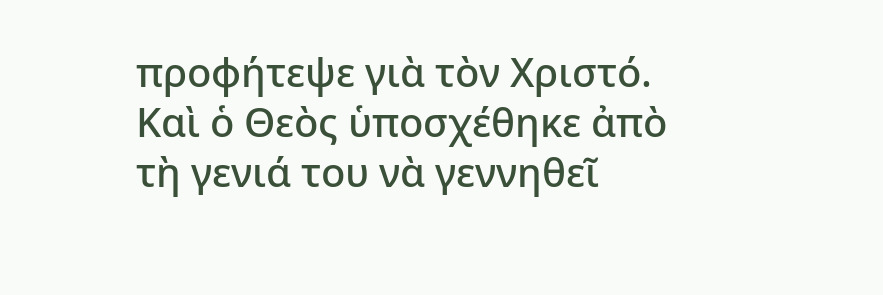προφήτεψε γιὰ τὸν Χριστό. Καὶ ὁ Θεὸς ὑποσχέθηκε ἀπὸ τὴ γενιά του νὰ γεννηθεῖ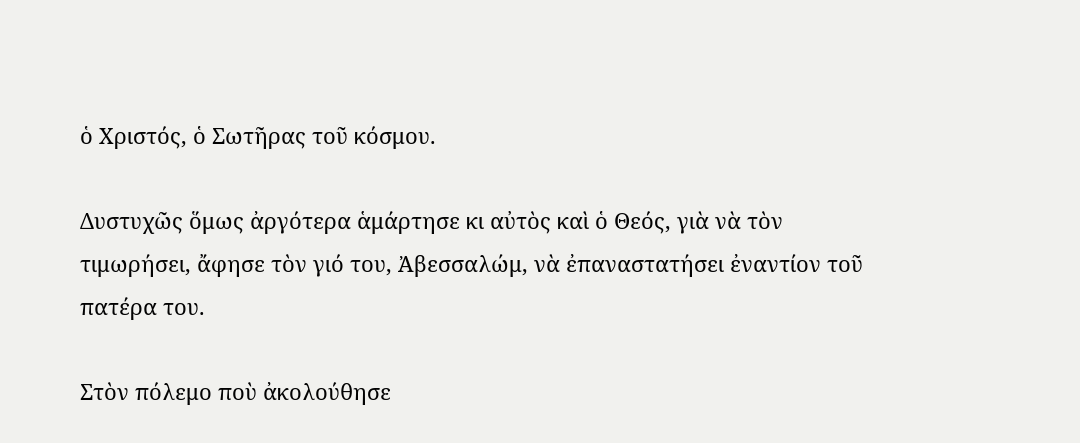ὁ Χριστός, ὁ Σωτῆρας τοῦ κόσμου.

Δυστυχῶς ὅμως ἀργότερα ἁμάρτησε κι αὐτὸς καὶ ὁ Θεός, γιὰ νὰ τὸν τιμωρήσει, ἄφησε τὸν γιό του, Ἀβεσσαλώμ, νὰ ἐπαναστατήσει ἐναντίον τοῦ πατέρα του.

Στὸν πόλεμο ποὺ ἀκολούθησε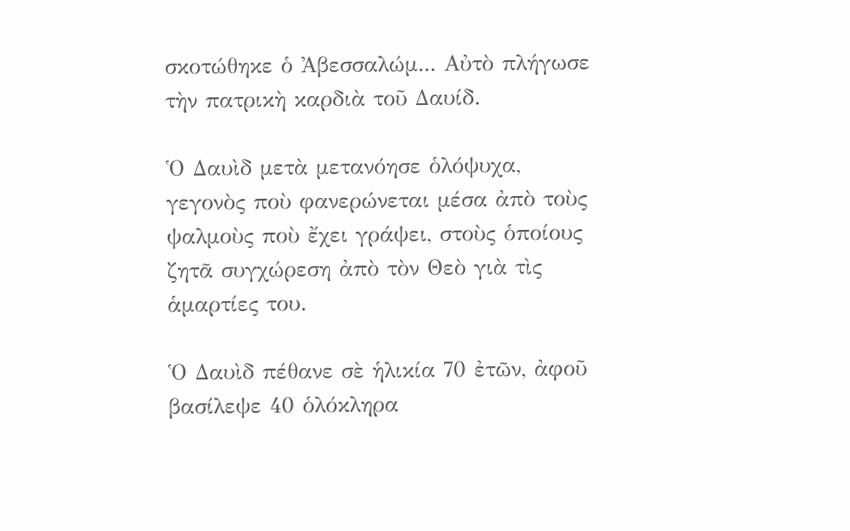σκοτώθηκε ὁ Ἀβεσσαλώμ... Αὐτὸ πλήγωσε τὴν πατρικὴ καρδιὰ τοῦ Δαυίδ.

Ὁ Δαυὶδ μετὰ μετανόησε ὁλόψυχα, γεγονὸς ποὺ φανερώνεται μέσα ἀπὸ τοὺς ψαλμοὺς ποὺ ἔχει γράψει, στοὺς ὁποίους ζητᾶ συγχώρεση ἀπὸ τὸν Θεὸ γιὰ τὶς ἁμαρτίες του.

Ὁ Δαυὶδ πέθανε σὲ ἡλικία 70 ἐτῶν, ἀφοῦ βασίλεψε 40 ὁλόκληρα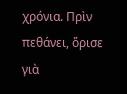χρόνια. Πρὶν πεθάνει, ὅρισε γιὰ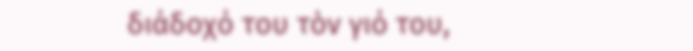διάδοχό του τὸν γιό του,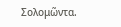Σολομῶντα.